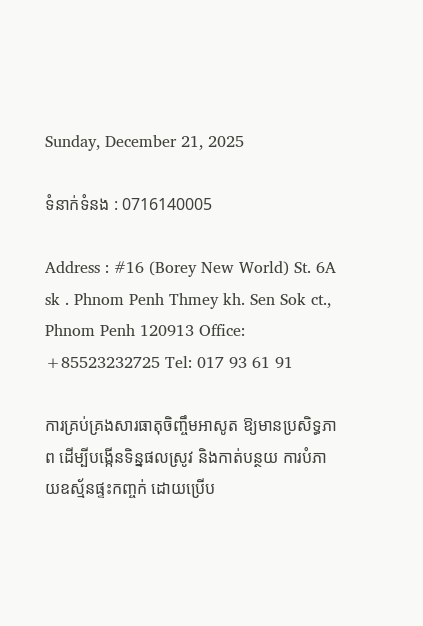Sunday, December 21, 2025

ទំនាក់ទំនង : 0716140005

Address : #16 (Borey New World) St. 6A sk . Phnom Penh Thmey kh. Sen Sok ct., Phnom Penh 120913 Office: +85523232725 Tel: 017 93 61 91

ការគ្រប់គ្រងសារធាតុចិញ្ចឹមអាសូត ឱ្យមានប្រសិទ្ធភាព ដើម្បីបង្កើនទិន្នផលស្រូវ និងកាត់បន្ថយ ការបំភាយឧស្ម័នផ្ទះកញ្ចក់ ដោយប្រើប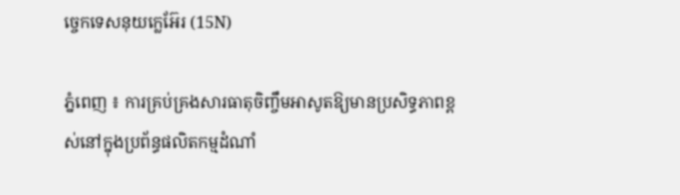ច្ចេកទេសនុយក្លេអ៊ែរ (15N)

ភ្នំពេញ ៖ ការគ្រប់គ្រងសារធាតុចិញ្ចឹមអាសូតឱ្យមានប្រសិទ្ធភាពខ្ពស់នៅក្នុងប្រព័ន្ធផលិតកម្មដំណាំ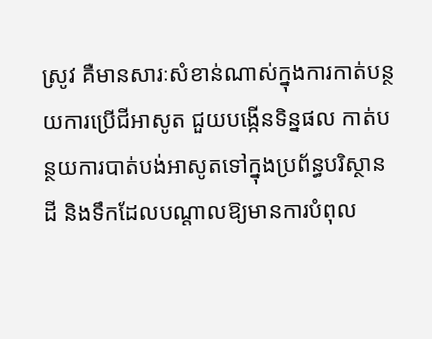ស្រូវ គឺមានសារៈសំខាន់ណាស់ក្នុងការកាត់បន្ថយការប្រើជីអាសូត ជួយបង្កើនទិន្នផល កាត់បន្ថយការបាត់បង់អាសូតទៅក្នុងប្រព័ន្ធបរិស្ថានដី និងទឹកដែលបណ្តាលឱ្យមានការបំពុល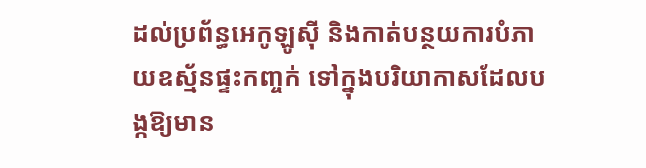ដល់ប្រព័ន្ធអេកូឡូស៊ី និងកាត់បន្ថយការបំភាយឧស្ម័នផ្ទះកញ្ចក់ ទៅក្នុងបរិយាកាសដែលបង្កឱ្យមាន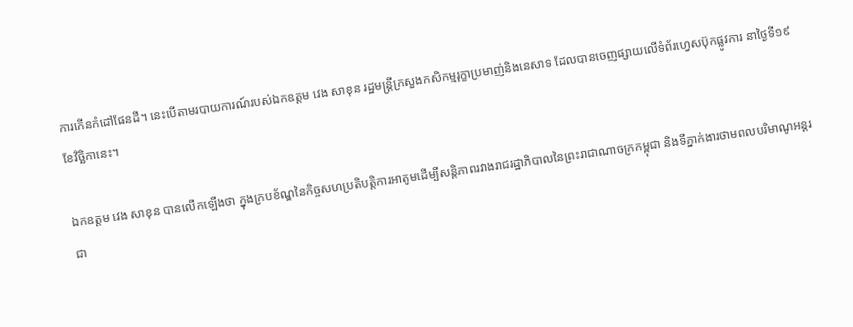ការកើនកំដៅផែនដី។ នេះបើតាមរបាយការណ៍របស់ឯកឧត្តម វេង សាខុន រដ្ឋមន្រ្តីក្រសួងកសិកម្មរុក្ខាប្រមាញ់និងនេសាទ ដែលបានចេញផ្សាយលើទំព័រហ្វេសប៊ុកផ្លូវការ នាថ្ងៃទី១៩ ខែវិច្ឆិកានេះ។

ឯកឧត្តម វេង សាខុន បានលើកឡើងថា ក្នុងក្របខ័ណ្ឌនៃកិច្ចសហប្រតិបត្តិការអាតូមដើម្បីសន្តិភាពរវាងរាជរដ្ឋាភិបាលនៃព្រះរាជាណាចក្រកម្ពុជា និងទីភ្នាក់ងារថាមពលបរិមាណូអន្តរជា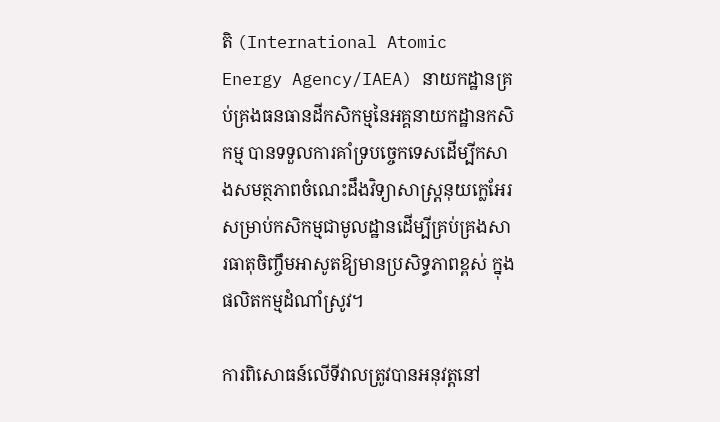តិ (International Atomic Energy Agency/IAEA) នាយកដ្ឋានគ្រប់គ្រងធនធានដីកសិកម្មនៃអគ្គនាយកដ្ឋានកសិកម្ម បានទទួលការគាំទ្របច្ចេកទេសដើម្បីកសាងសមត្ថភាពចំណេះដឹងវិទ្យាសាស្រ្តនុយក្លេអែរ សម្រាប់កសិកម្មជាមូលដ្ឋានដើម្បីគ្រប់គ្រងសារធាតុចិញ្ចឹមអាសូតឱ្យមានប្រសិទ្ធភាពខ្ពស់ ក្នុងផលិតកម្មដំណាំស្រូវ។

ការពិសោធន៍លើទីវាលត្រូវបានអនុវត្តនៅ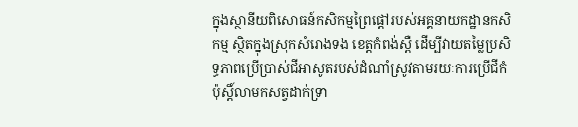ក្នុងស្ថានីយពិសោធន៍កសិកម្មព្រៃផ្តៅរបស់អគ្គនាយកដ្ឋានកសិកម្ម ស្ថិតក្នុងស្រុកសំរោងទង ខេត្តកំពង់ស្ពឺ ដើម្បីវាយតម្លៃប្រសិទ្ធភាពប្រើប្រាស់ជីអាសូតរបស់ដំណាំស្រូវតាមរយៈការប្រើជីកំប៉ុស្តិ៍លាមកសត្វដាក់ទ្រា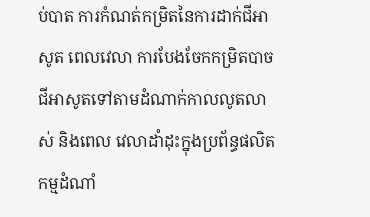ប់បាត ការកំណត់កម្រិតនៃការដាក់ជីអាសូត ពេលវេលា ការបែងចែកកម្រិតបាចជីអាសូតទៅតាមដំណាក់កាលលូតលាស់ និងពេល វេលាដាំដុះក្នុងប្រព័ន្ធផលិតកម្មដំណាំ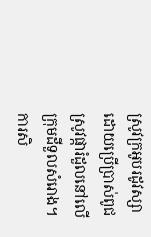ស្រូវក្រអូបរដូវស្សាដោយប្រើប្រាស់ពូជស្រូវផ្ការំដួលនៅលើក្រុមដីទួលសំរោង។
ការសិ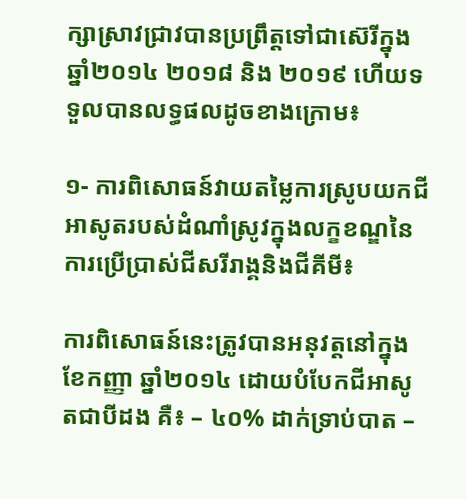ក្សាស្រាវជ្រាវបានប្រព្រឹត្តទៅជាស៊េរីក្នុងឆ្នាំ២០១៤ ២០១៨ និង ២០១៩ ហើយទទួលបានលទ្ធផលដូចខាងក្រោម៖

១- ការពិសោធន៍វាយតម្លៃការស្រូបយកជីអាសូតរបស់ដំណាំស្រូវក្នុងលក្ខខណ្ឌនៃការប្រើប្រាស់ជីសរីរាង្គនិងជីគីមី៖

ការពិសោធន៍នេះត្រូវបានអនុវត្តនៅក្នុងខែកញ្ញា ឆ្នាំ២០១៤ ដោយបំបែកជីអាសូតជាបីដង គឺ៖ – ៤០% ដាក់ទ្រាប់បាត –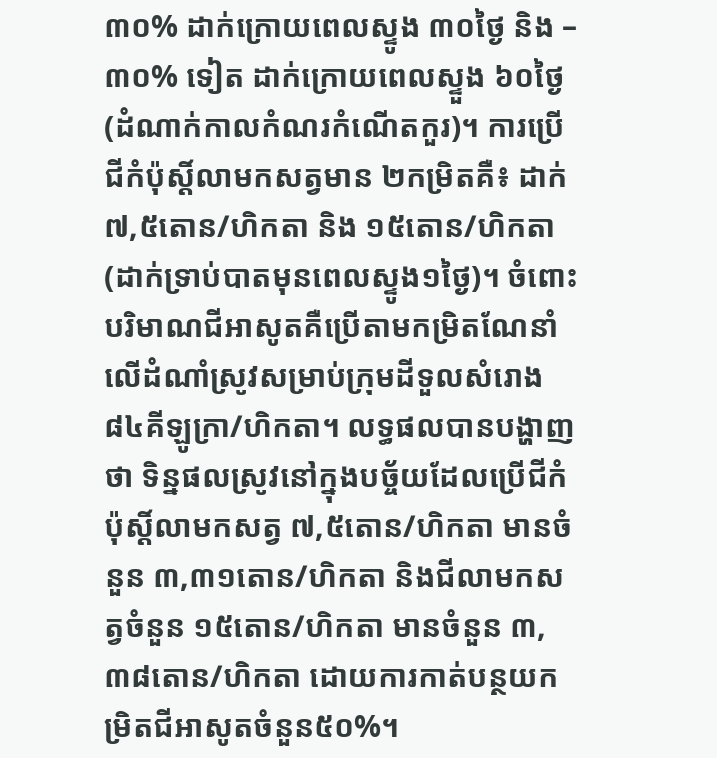៣០% ដាក់ក្រោយពេលស្ទូង ៣០ថ្ងៃ និង – ៣០% ទៀត ដាក់ក្រោយពេលស្ទួង ៦០ថ្ងៃ (ដំណាក់កាលកំណរកំណើតកួរ)។ ការប្រើជីកំប៉ុស្តិ៍លាមកសត្វមាន ២កម្រិតគឺ៖ ដាក់ ៧,៥តោន/ហិកតា និង ១៥តោន/ហិកតា (ដាក់ទ្រាប់បាតមុនពេលស្ទូង១ថ្ងៃ)។ ចំពោះបរិមាណជីអាសូតគឺប្រើតាមកម្រិតណែនាំលើដំណាំស្រូវសម្រាប់ក្រុមដីទួលសំរោង ៨៤គីឡូក្រា/ហិកតា។ លទ្ធផលបានបង្ហាញថា ទិន្នផលស្រូវនៅក្នុងបច្ច័យដែលប្រើជីកំប៉ុស្តិ៍លាមកសត្វ ៧,៥តោន/ហិកតា មានចំនួន ៣,៣១តោន/ហិកតា និងជីលាមកសត្វចំនួន ១៥តោន/ហិកតា មានចំនួន ៣,៣៨តោន/ហិកតា ដោយការកាត់បន្ថយកម្រិតជីអាសូតចំនួន៥០%។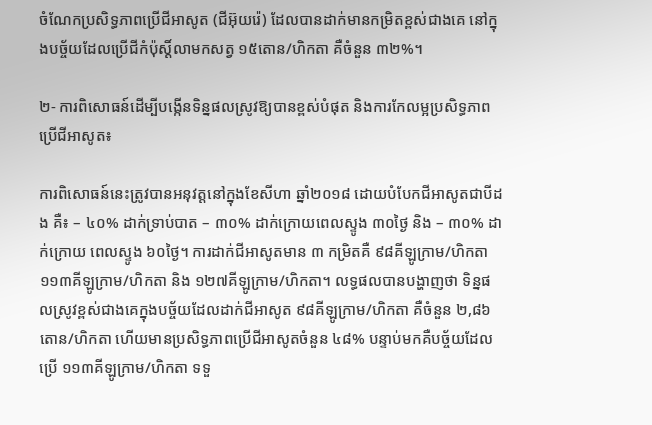ចំណែកប្រសិទ្ធភាពប្រើជីអាសូត (ជីអ៊ុយរ៉េ) ដែលបានដាក់មានកម្រិតខ្ពស់ជាងគេ នៅក្នុងបច្ច័យដែលប្រើជីកំប៉ុស្តិ៍លាមកសត្វ ១៥តោន/ហិកតា គឺចំនួន ៣២%។

២- ការពិសោធន៍ដើម្បីបង្កើនទិន្នផលស្រូវឱ្យបានខ្ពស់បំផុត និងការកែលម្អប្រសិទ្ធភាពប្រើជីអាសូត៖

ការពិសោធន៍នេះត្រូវបានអនុវត្តនៅក្នុងខែសីហា ឆ្នាំ២០១៨ ដោយបំបែកជីអាសូតជាបីដង គឺ៖ – ៤០% ដាក់ទ្រាប់បាត – ៣០% ដាក់ក្រោយពេលស្ទូង ៣០ថ្ងៃ និង – ៣០% ដាក់ក្រោយ ពេលស្ទូង ៦០ថ្ងៃ។ ការដាក់ជីអាសូតមាន ៣ កម្រិតគឺ ៩៨គីឡូក្រាម/ហិកតា ១១៣គីឡូក្រាម/ហិកតា និង ១២៧គីឡូក្រាម/ហិកតា។ លទ្ធផលបានបង្ហាញថា ទិន្នផលស្រូវខ្ពស់ជាងគេក្នុងបច្ច័យដែលដាក់ជីអាសូត ៩៨គីឡូក្រាម/ហិកតា គឺចំនួន ២,៨៦តោន/ហិកតា ហើយមានប្រសិទ្ធភាពប្រើជីអាសូតចំនួន ៤៨% បន្ទាប់មកគឺបច្ច័យដែលប្រើ ១១៣គីឡូក្រាម/ហិកតា ទទួ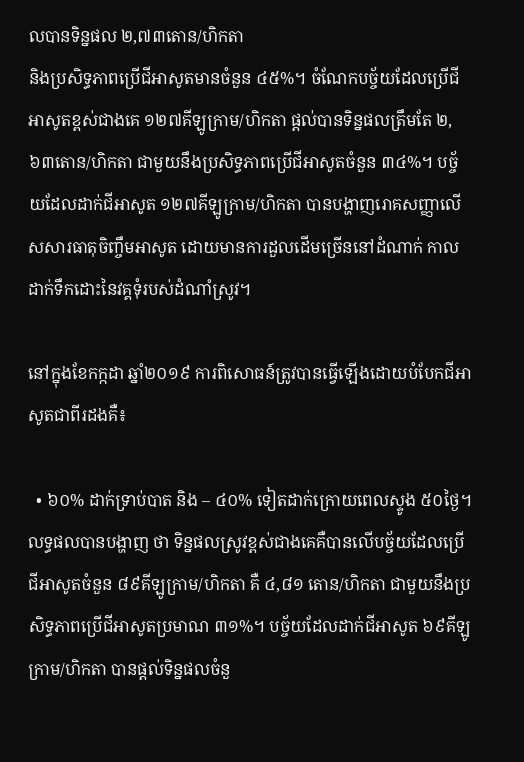លបានទិន្នផល ២,៧៣តោន/ហិកតា
និងប្រសិទ្ធភាពប្រើជីអាសូតមានចំនួន ៤៥%។ ចំណែកបច្ច័យដែលប្រើជីអាសូតខ្ពស់ជាងគេ ១២៧គីឡូក្រាម/ហិកតា ផ្តល់បានទិន្នផលត្រឹមតែ ២,៦៣តោន/ហិកតា ជាមួយនឹងប្រសិទ្ធភាពប្រើជីអាសូតចំនួន ៣៤%។ បច្ច័យដែលដាក់ជីអាសូត ១២៧គីឡូក្រាម/ហិកតា បានបង្ហាញរោគសញ្ញាលើសសារធាតុចិញ្ចឹមអាសូត ដោយមានការដួលដើមច្រើននៅដំណាក់ កាលដាក់ទឹកដោះនៃវគ្គទុំរបស់ដំណាំស្រូវ។

នៅក្នុងខែកក្កដា ឆ្នាំ២០១៩ ការពិសោធន៍ត្រូវបានធ្វើឡើងដោយបំបែកជីអាសូតជាពីរដងគឺ៖

  • ៦០% ដាក់ទ្រាប់បាត និង – ៤០% ទៀតដាក់ក្រោយពេលស្ទូង ៥០ថ្ងៃ។ លទ្ធផលបានបង្ហាញ ថា ទិន្នផលស្រូវខ្ពស់ជាងគេគឺបានលើបច្ច័យដែលប្រើជីអាសូតចំនួន ៨៩គីឡូក្រាម/ហិកតា គឺ ៤,៨១ តោន/ហិកតា ជាមួយនឹងប្រសិទ្ធភាពប្រើជីអាសូតប្រមាណ ៣១%។ បច្ច័យដែលដាក់ជីអាសូត ៦៩គីឡូក្រាម/ហិកតា បានផ្តល់ទិន្នផលចំនួ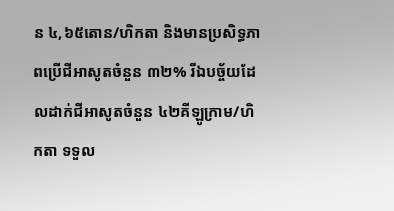ន ៤,៦៥តោន/ហិកតា និងមានប្រសិទ្ធភាពប្រើជីអាសូតចំនួន ៣២% រីឯបច្ច័យដែលដាក់ជីអាសូតចំនួន ៤២គីឡូក្រាម/ហិកតា ទទួល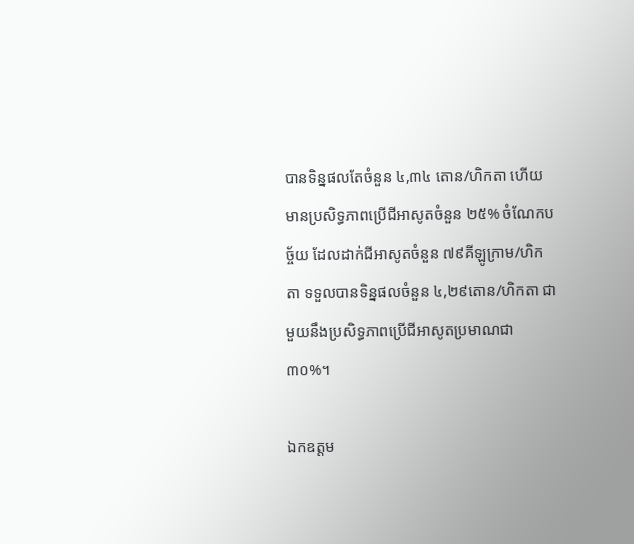បានទិន្នផលតែចំនួន ៤,៣៤ តោន/ហិកតា ហើយមានប្រសិទ្ធភាពប្រើជីអាសូតចំនួន ២៥% ចំណែកបច្ច័យ ដែលដាក់ជីអាសូតចំនួន ៧៩គីឡូក្រាម/ហិកតា ទទួលបានទិន្នផលចំនួន ៤,២៩តោន/ហិកតា ជាមួយនឹងប្រសិទ្ធភាពប្រើជីអាសូតប្រមាណជា ៣០%។

ឯកឧត្តម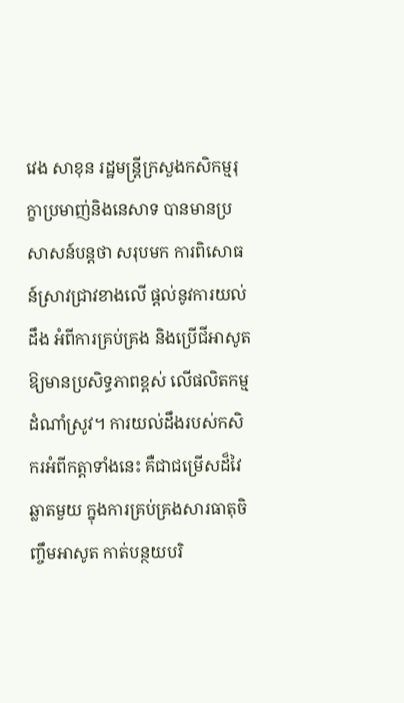វេង សាខុន រដ្ឋមន្រ្តីក្រសួងកសិកម្មរុក្ខាប្រមាញ់និងនេសាទ បានមានប្រសាសន៍បន្តថា សរុបមក ការពិសោធន៍ស្រាវជ្រាវខាងលើ ផ្តល់នូវការយល់ដឹង អំពីការគ្រប់គ្រង និងប្រើជីអាសូតឱ្យមានប្រសិទ្ធភាពខ្ពស់ លើផលិតកម្មដំណាំស្រូវ។ ការយល់ដឹងរបស់កសិករអំពីកត្តាទាំងនេះ គឺជាជម្រើសដ៏វៃឆ្លាតមួយ ក្នុងការគ្រប់គ្រងសារធាតុចិញ្ចឹមអាសូត កាត់បន្ថយបរិ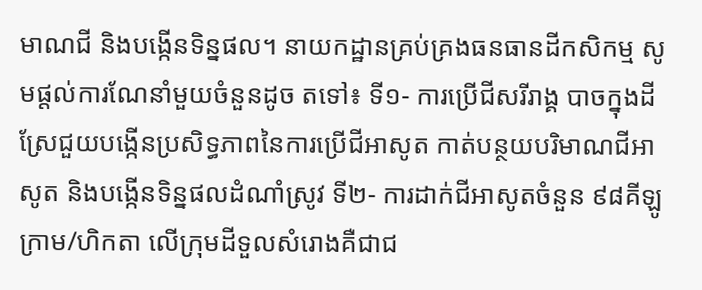មាណជី និងបង្កើនទិន្នផល។ នាយកដ្ឋានគ្រប់គ្រងធនធានដីកសិកម្ម សូមផ្តល់ការណែនាំមួយចំនួនដូច តទៅ៖ ទី១- ការប្រើជីសរីរាង្គ បាចក្នុងដីស្រែជួយបង្កើនប្រសិទ្ធភាពនៃការប្រើជីអាសូត កាត់បន្ថយបរិមាណជីអាសូត និងបង្កើនទិន្នផលដំណាំស្រូវ ទី២- ការដាក់ជីអាសូតចំនួន ៩៨គីឡូក្រាម/ហិកតា លើក្រុមដីទួលសំរោងគឺជាជ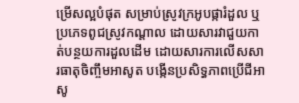ម្រើសល្អបំផុត សម្រាប់ស្រូវក្រអូបផ្ការំដួល ឬប្រភេទពូជស្រូវកណ្តាល ដោយសារវាជួយកាត់បន្ថយការដួលដើម ដោយសារការលើសសារធាតុចិញ្ចឹមអាសូត បង្កើនប្រសិទ្ធភាពប្រើជីអាសូ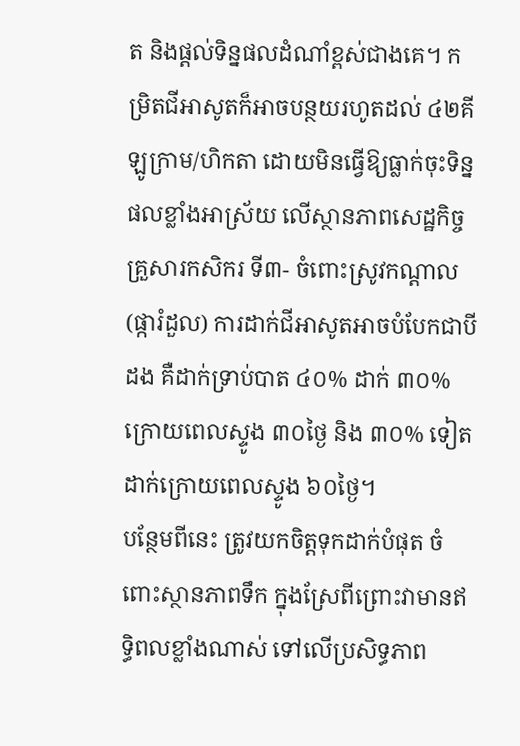ត និងផ្តល់ទិន្នផលដំណាំខ្ពស់ជាងគេ។ កម្រិតជីអាសូតក៏អាចបន្ថយរហូតដល់ ៤២គីឡូក្រាម/ហិកតា ដោយមិនធ្វើឱ្យធ្លាក់ចុះទិន្នផលខ្លាំងអាស្រ័យ លើស្ថានភាពសេដ្ឋកិច្ចគ្រួសារកសិករ ទី៣- ចំពោះស្រូវកណ្តាល (ផ្ការំដួល) ការដាក់ជីអាសូតអាចបំបែកជាបីដង គឺដាក់ទ្រាប់បាត ៤០% ដាក់ ៣០% ក្រោយពេលស្ទូង ៣០ថ្ងៃ និង ៣០% ទៀតដាក់ក្រោយពេលស្ទូង ៦០ថ្ងៃ។
បន្ថែមពីនេះ ត្រូវយកចិត្តទុកដាក់បំផុត ចំពោះស្ថានភាពទឹក ក្នុងស្រែពីព្រោះវាមានឥទ្ធិពលខ្លាំងណាស់ ទៅលើប្រសិទ្ធភាព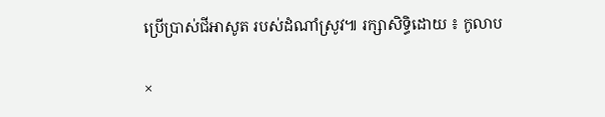ប្រើប្រាស់ជីអាសូត របស់ដំណាំស្រូវ៕ រក្សាសិទ្ធិដោយ ៖ កូលាប

×